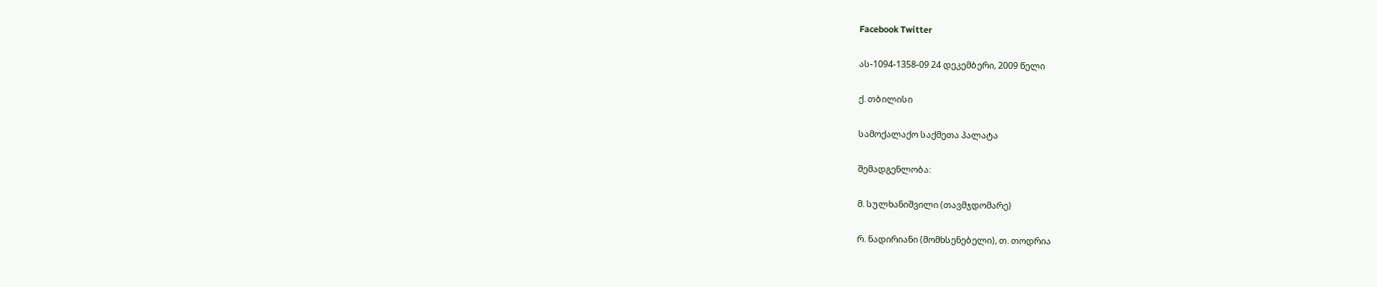Facebook Twitter

ას-1094-1358-09 24 დეკემბერი, 2009 წელი

ქ. თბილისი

სამოქალაქო საქმეთა პალატა

შემადგენლობა:

მ. სულხანიშვილი (თავმჯდომარე)

რ. ნადირიანი (მომხსენებელი), თ. თოდრია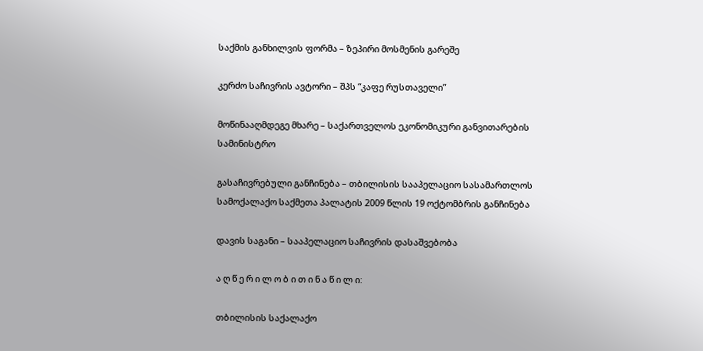საქმის განხილვის ფორმა – ზეპირი მოსმენის გარეშე

კერძო საჩივრის ავტორი – შპს “კაფე რუსთაველი”

მოწინააღმდეგე მხარე – საქართველოს ეკონომიკური განვითარების სამინისტრო

გასაჩივრებული განჩინება – თბილისის სააპელაციო სასამართლოს სამოქალაქო საქმეთა პალატის 2009 წლის 19 ოქტომბრის განჩინება

დავის საგანი – სააპელაციო საჩივრის დასაშვებობა

ა ღ წ ე რ ი ლ ო ბ ი თ ი ნ ა წ ი ლ ი:

თბილისის საქალაქო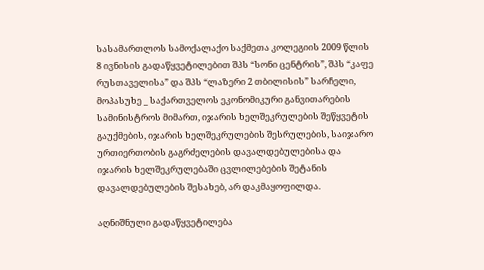სასამართლოს სამოქალაქო საქმეთა კოლეგიის 2009 წლის 8 ივნისის გადაწყვეტილებით შპს “სონი ცენტრის”, შპს “კაფე რუსთაველისა” და შპს “ლაზერი 2 თბილისის” სარჩელი, მოპასუხე _ საქართველოს ეკონომიკური განვითარების სამინისტროს მიმართ, იჯარის ხელშეკრულების შეწყვეტის გაუქმების, იჯარის ხელშეკრულების შესრულების, საიჯარო ურთიერთობის გაგრძელების დავალდებულებისა და იჯარის ხელშეკრულებაში ცვლილებების შეტანის დავალდებულების შესახებ, არ დაკმაყოფილდა.

აღნიშნული გადაწყვეტილება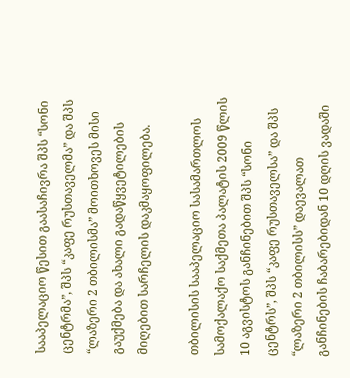სააპელაციო წესით გაასაჩივრა შპს “სონი ცენტრმა”, შპს “კაფე რუსთაველმა” და შპს “ლაზერი 2 თბილისმა” მოითხოვეს მისი გაუქმება და ახალი გადაწყვეტილების მიღებით სარჩელის დაკმაყოფილება.

თბილისის სააპელაციო სასამართლოს სამოქალაქო საქმეთა პალატის 2009 წლის 10 აგვისტოს განჩინებით შპს “სონი ცენტრს”, შპს “კაფე რუსთაველსა” და შპს “ლაზერი 2 თბილისს” დაევალათ განჩინების ჩაბარებიდან 10 დღის ვადაში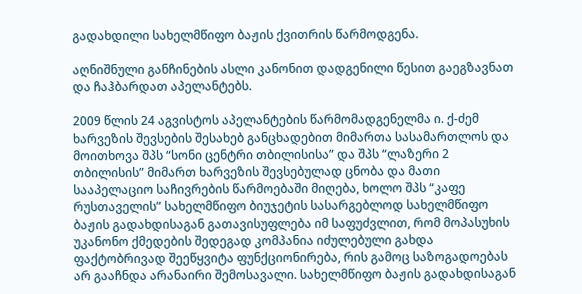გადახდილი სახელმწიფო ბაჟის ქვითრის წარმოდგენა.

აღნიშნული განჩინების ასლი კანონით დადგენილი წესით გაეგზავნათ და ჩაჰბარდათ აპელანტებს.

2009 წლის 24 აგვისტოს აპელანტების წარმომადგენელმა ი. ქ-ძემ ხარვეზის შევსების შესახებ განცხადებით მიმართა სასამართლოს და მოითხოვა შპს “სონი ცენტრი თბილისისა” და შპს “ლაზერი 2 თბილისის” მიმართ ხარვეზის შევსებულად ცნობა და მათი სააპელაციო საჩივრების წარმოებაში მიღება, ხოლო შპს “კაფე რუსთაველის” სახელმწიფო ბიუჯეტის სასარგებლოდ სახელმწიფო ბაჟის გადახდისაგან გათავისუფლება იმ საფუძვლით, რომ მოპასუხის უკანონო ქმედების შედეგად კომპანია იძულებული გახდა ფაქტობრივად შეეწყვიტა ფუნქციონირება, რის გამოც საზოგადოებას არ გააჩნდა არანაირი შემოსავალი. სახელმწიფო ბაჟის გადახდისაგან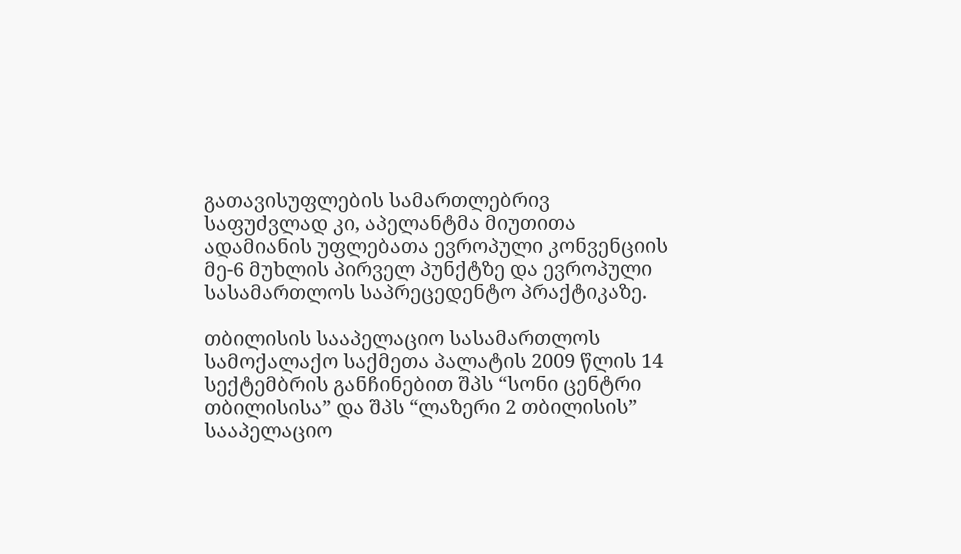გათავისუფლების სამართლებრივ საფუძვლად კი, აპელანტმა მიუთითა ადამიანის უფლებათა ევროპული კონვენციის მე-6 მუხლის პირველ პუნქტზე და ევროპული სასამართლოს საპრეცედენტო პრაქტიკაზე.

თბილისის სააპელაციო სასამართლოს სამოქალაქო საქმეთა პალატის 2009 წლის 14 სექტემბრის განჩინებით შპს “სონი ცენტრი თბილისისა” და შპს “ლაზერი 2 თბილისის” სააპელაციო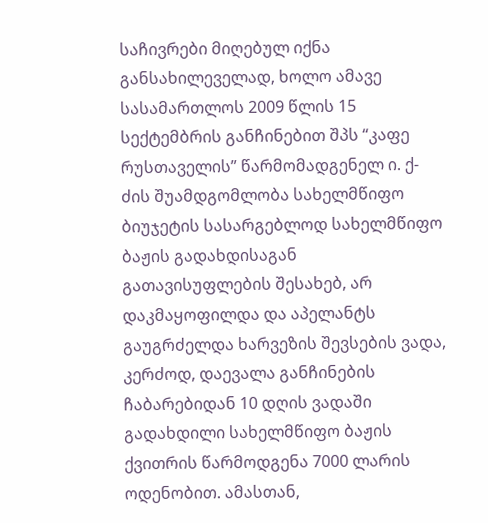საჩივრები მიღებულ იქნა განსახილეველად, ხოლო ამავე სასამართლოს 2009 წლის 15 სექტემბრის განჩინებით შპს “კაფე რუსთაველის” წარმომადგენელ ი. ქ-ძის შუამდგომლობა სახელმწიფო ბიუჯეტის სასარგებლოდ სახელმწიფო ბაჟის გადახდისაგან გათავისუფლების შესახებ, არ დაკმაყოფილდა და აპელანტს გაუგრძელდა ხარვეზის შევსების ვადა, კერძოდ, დაევალა განჩინების ჩაბარებიდან 10 დღის ვადაში გადახდილი სახელმწიფო ბაჟის ქვითრის წარმოდგენა 7000 ლარის ოდენობით. ამასთან,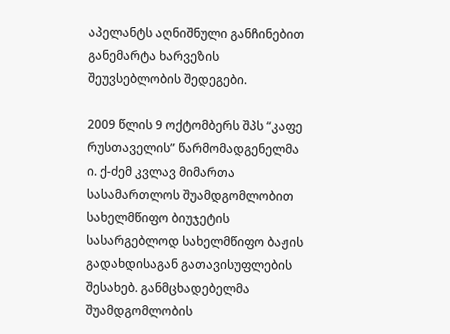აპელანტს აღნიშნული განჩინებით განემარტა ხარვეზის შეუვსებლობის შედეგები.

2009 წლის 9 ოქტომბერს შპს “კაფე რუსთაველის” წარმომადგენელმა ი. ქ-ძემ კვლავ მიმართა სასამართლოს შუამდგომლობით სახელმწიფო ბიუჯეტის სასარგებლოდ სახელმწიფო ბაჟის გადახდისაგან გათავისუფლების შესახებ. განმცხადებელმა შუამდგომლობის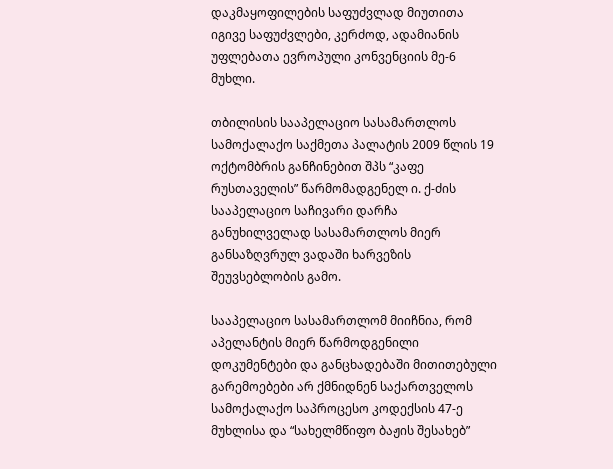დაკმაყოფილების საფუძვლად მიუთითა იგივე საფუძვლები, კერძოდ, ადამიანის უფლებათა ევროპული კონვენციის მე-6 მუხლი.

თბილისის სააპელაციო სასამართლოს სამოქალაქო საქმეთა პალატის 2009 წლის 19 ოქტომბრის განჩინებით შპს “კაფე რუსთაველის” წარმომადგენელ ი. ქ-ძის სააპელაციო საჩივარი დარჩა განუხილველად სასამართლოს მიერ განსაზღვრულ ვადაში ხარვეზის შეუვსებლობის გამო.

სააპელაციო სასამართლომ მიიჩნია, რომ აპელანტის მიერ წარმოდგენილი დოკუმენტები და განცხადებაში მითითებული გარემოებები არ ქმნიდნენ საქართველოს სამოქალაქო საპროცესო კოდექსის 47-ე მუხლისა და “სახელმწიფო ბაჟის შესახებ”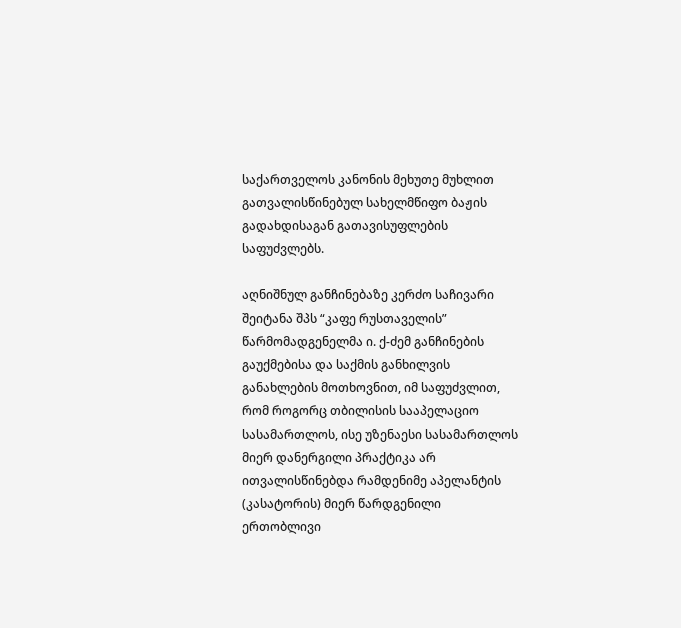საქართველოს კანონის მეხუთე მუხლით გათვალისწინებულ სახელმწიფო ბაჟის გადახდისაგან გათავისუფლების საფუძვლებს.

აღნიშნულ განჩინებაზე კერძო საჩივარი შეიტანა შპს “კაფე რუსთაველის” წარმომადგენელმა ი. ქ-ძემ განჩინების გაუქმებისა და საქმის განხილვის განახლების მოთხოვნით, იმ საფუძვლით, რომ როგორც თბილისის სააპელაციო სასამართლოს, ისე უზენაესი სასამართლოს მიერ დანერგილი პრაქტიკა არ ითვალისწინებდა რამდენიმე აპელანტის (კასატორის) მიერ წარდგენილი ერთობლივი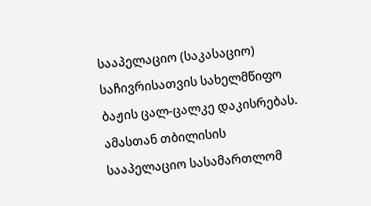სააპელაციო (საკასაციო) საჩივრისათვის სახელმწიფო ბაჟის ცალ-ცალკე დაკისრებას. ამასთან თბილისის სააპელაციო სასამართლომ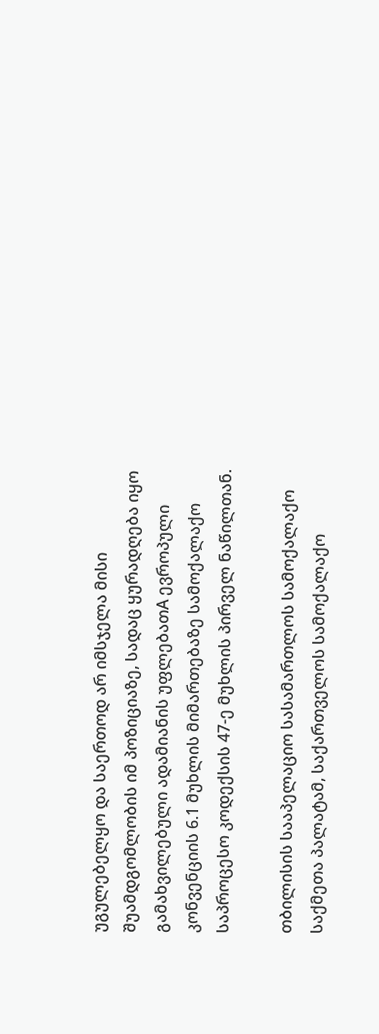უგულებელყო და საერთოდ არ იმსჯელა მისი შუამდგომლობის იმ პოზიციაზე, სადაც ყურადღება იყო გამახვილებული ადამიანის უფლებათA ევროპული კონვენციის 6.1 მუხლის მიმართებაზე სამოქალაქო საპროცესო კოდექსის 47-ე მუხლის პირველ ნაწილთან.

თბილისის სააპელაციო სასამართლოს სამოქალაქო საქმეთა პალატამ, საქართველოს სამოქალაქო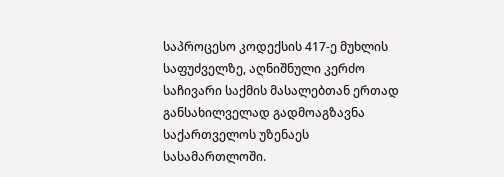საპროცესო კოდექსის 417-ე მუხლის საფუძველზე, აღნიშნული კერძო საჩივარი საქმის მასალებთან ერთად განსახილველად გადმოაგზავნა საქართველოს უზენაეს სასამართლოში.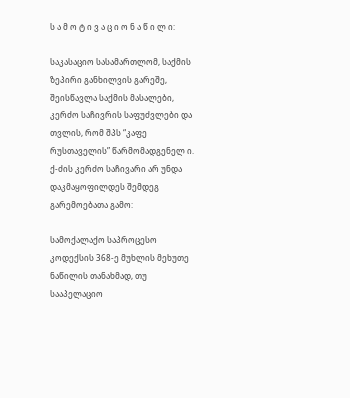ს ა მ ო ტ ი ვ ა ც ი ო ნ ა წ ი ლ ი:

საკასაციო სასამართლომ, საქმის ზეპირი განხილვის გარეშე, შეისწავლა საქმის მასალები, კერძო საჩივრის საფუძვლები და თვლის, რომ შპს “კაფე რუსთაველის” წარმომადგენელ ი. ქ-ძის კერძო საჩივარი არ უნდა დაკმაყოფილდეს შემდეგ გარემოებათა გამო:

სამოქალაქო საპროცესო კოდექსის 368-ე მუხლის მეხუთე ნაწილის თანახმად, თუ სააპელაციო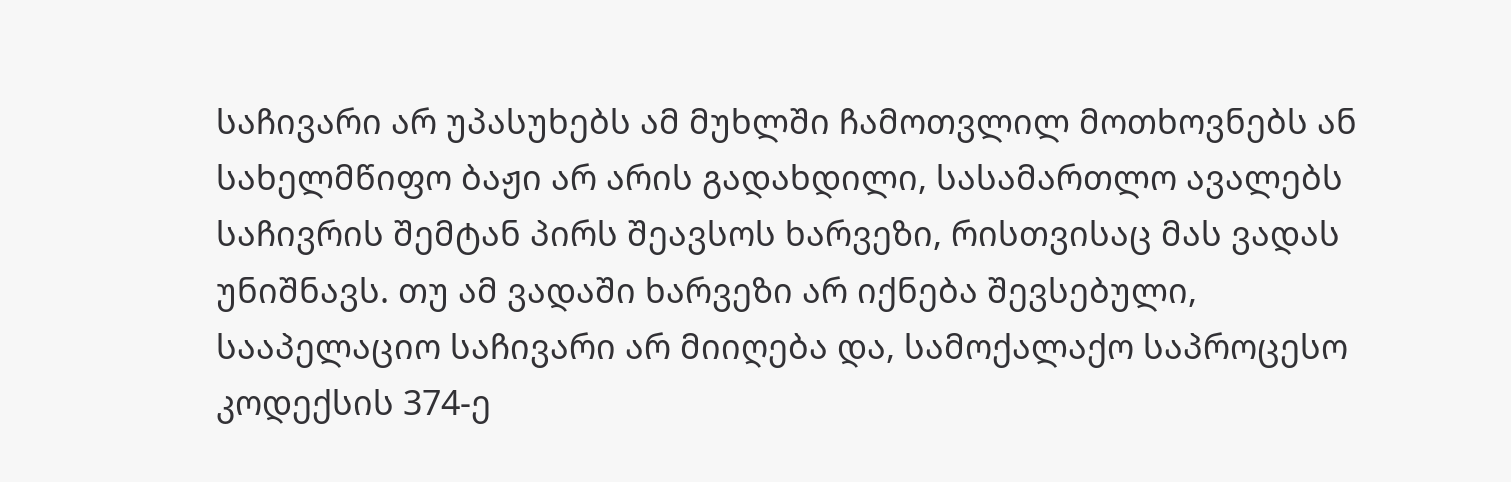საჩივარი არ უპასუხებს ამ მუხლში ჩამოთვლილ მოთხოვნებს ან სახელმწიფო ბაჟი არ არის გადახდილი, სასამართლო ავალებს საჩივრის შემტან პირს შეავსოს ხარვეზი, რისთვისაც მას ვადას უნიშნავს. თუ ამ ვადაში ხარვეზი არ იქნება შევსებული, სააპელაციო საჩივარი არ მიიღება და, სამოქალაქო საპროცესო კოდექსის 374-ე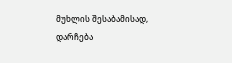მუხლის შესაბამისად, დარჩება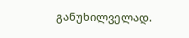განუხილველად.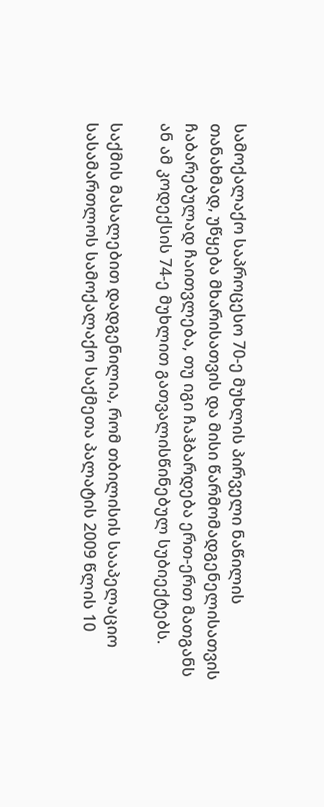სამოქალაქო საპროცესო 70-ე მუხლის პირველი ნაწილის თანახმად, უწყება მხარისათვის და მისი წარმომადგენელისათვის ჩაბარებულად ჩაითვლება, თუ იგი ჩაჰბარდება ერთ-ერთ მათგანს ან ამ კოდექსის 74-ე მუხლით გათვალისწინებულ სუბიექტებს.

საქმის მასალებით დადგენილია, რომ თბილისის სააპელაციო სასამართლოს სამოქალაქო საქმეთა პალატის 2009 წლის 10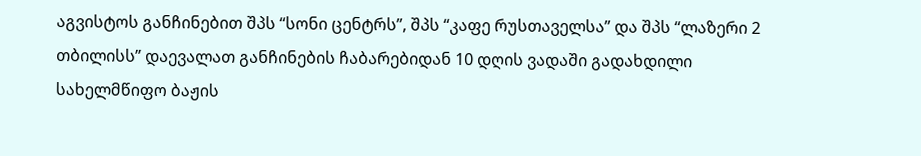აგვისტოს განჩინებით შპს “სონი ცენტრს”, შპს “კაფე რუსთაველსა” და შპს “ლაზერი 2 თბილისს” დაევალათ განჩინების ჩაბარებიდან 10 დღის ვადაში გადახდილი სახელმწიფო ბაჟის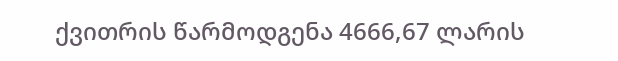ქვითრის წარმოდგენა 4666,67 ლარის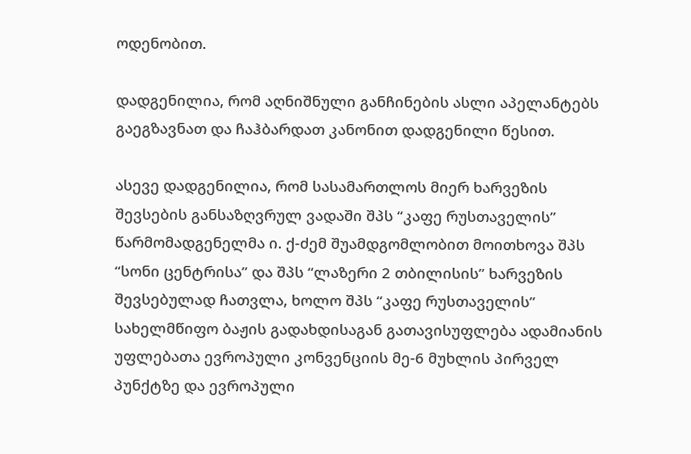ოდენობით.

დადგენილია, რომ აღნიშნული განჩინების ასლი აპელანტებს გაეგზავნათ და ჩაჰბარდათ კანონით დადგენილი წესით.

ასევე დადგენილია, რომ სასამართლოს მიერ ხარვეზის შევსების განსაზღვრულ ვადაში შპს “კაფე რუსთაველის” წარმომადგენელმა ი. ქ-ძემ შუამდგომლობით მოითხოვა შპს “სონი ცენტრისა” და შპს “ლაზერი 2 თბილისის” ხარვეზის შევსებულად ჩათვლა, ხოლო შპს “კაფე რუსთაველის” სახელმწიფო ბაჟის გადახდისაგან გათავისუფლება ადამიანის უფლებათა ევროპული კონვენციის მე-6 მუხლის პირველ პუნქტზე და ევროპული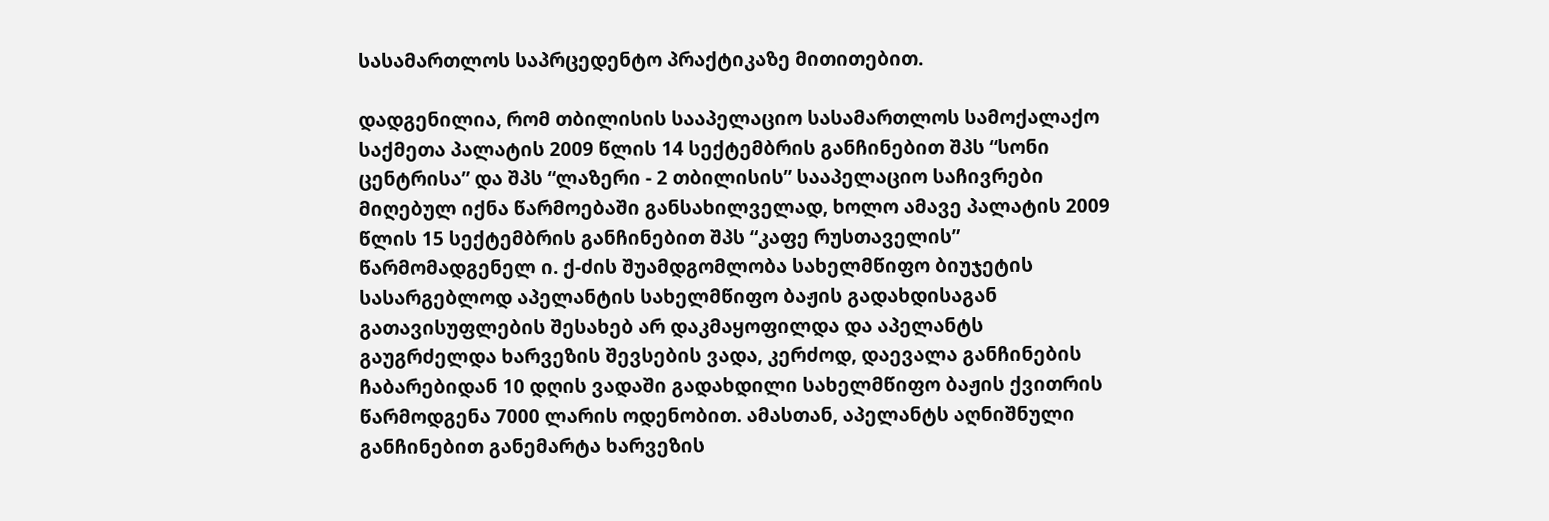სასამართლოს საპრცედენტო პრაქტიკაზე მითითებით.

დადგენილია, რომ თბილისის სააპელაციო სასამართლოს სამოქალაქო საქმეთა პალატის 2009 წლის 14 სექტემბრის განჩინებით შპს “სონი ცენტრისა” და შპს “ლაზერი - 2 თბილისის” სააპელაციო საჩივრები მიღებულ იქნა წარმოებაში განსახილველად, ხოლო ამავე პალატის 2009 წლის 15 სექტემბრის განჩინებით შპს “კაფე რუსთაველის” წარმომადგენელ ი. ქ-ძის შუამდგომლობა სახელმწიფო ბიუჯეტის სასარგებლოდ აპელანტის სახელმწიფო ბაჟის გადახდისაგან გათავისუფლების შესახებ არ დაკმაყოფილდა და აპელანტს გაუგრძელდა ხარვეზის შევსების ვადა, კერძოდ, დაევალა განჩინების ჩაბარებიდან 10 დღის ვადაში გადახდილი სახელმწიფო ბაჟის ქვითრის წარმოდგენა 7000 ლარის ოდენობით. ამასთან, აპელანტს აღნიშნული განჩინებით განემარტა ხარვეზის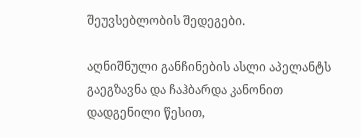შეუვსებლობის შედეგები.

აღნიშნული განჩინების ასლი აპელანტს გაეგზავნა და ჩაჰბარდა კანონით დადგენილი წესით,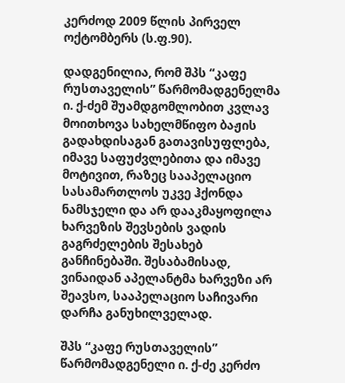კერძოდ 2009 წლის პირველ ოქტომბერს (ს.ფ.90).

დადგენილია, რომ შპს “კაფე რუსთაველის” წარმომადგენელმა ი. ქ-ძემ შუამდგომლობით კვლავ მოითხოვა სახელმწიფო ბაჟის გადახდისაგან გათავისუფლება, იმავე საფუძვლებითა და იმავე მოტივით, რაზეც სააპელაციო სასამართლოს უკვე ჰქონდა ნამსჯელი და არ დააკმაყოფილა ხარვეზის შევსების ვადის გაგრძელების შესახებ განჩინებაში. შესაბამისად, ვინაიდან აპელანტმა ხარვეზი არ შეავსო, სააპელაციო საჩივარი დარჩა განუხილველად.

შპს “კაფე რუსთაველის” წარმომადგენელი ი. ქ-ძე კერძო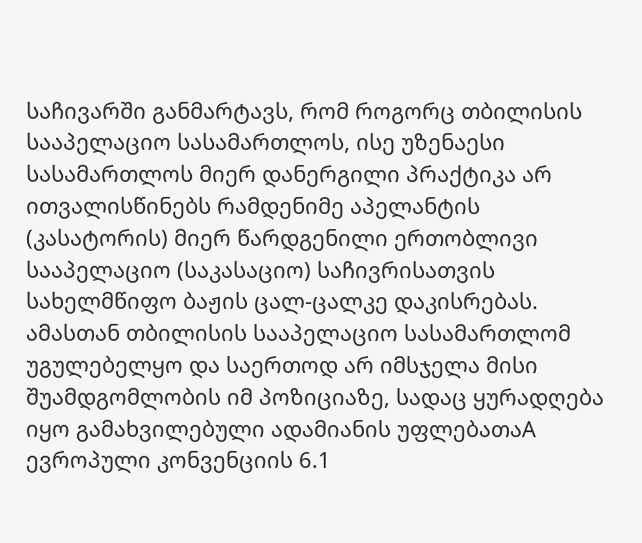საჩივარში განმარტავს, რომ როგორც თბილისის სააპელაციო სასამართლოს, ისე უზენაესი სასამართლოს მიერ დანერგილი პრაქტიკა არ ითვალისწინებს რამდენიმე აპელანტის (კასატორის) მიერ წარდგენილი ერთობლივი სააპელაციო (საკასაციო) საჩივრისათვის სახელმწიფო ბაჟის ცალ-ცალკე დაკისრებას. ამასთან თბილისის სააპელაციო სასამართლომ უგულებელყო და საერთოდ არ იმსჯელა მისი შუამდგომლობის იმ პოზიციაზე, სადაც ყურადღება იყო გამახვილებული ადამიანის უფლებათაA ევროპული კონვენციის 6.1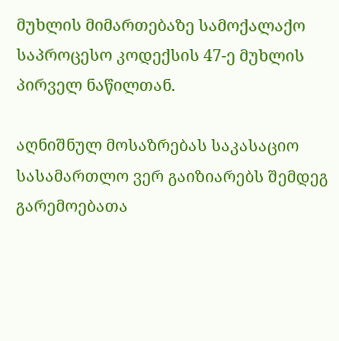მუხლის მიმართებაზე სამოქალაქო საპროცესო კოდექსის 47-ე მუხლის პირველ ნაწილთან.

აღნიშნულ მოსაზრებას საკასაციო სასამართლო ვერ გაიზიარებს შემდეგ გარემოებათა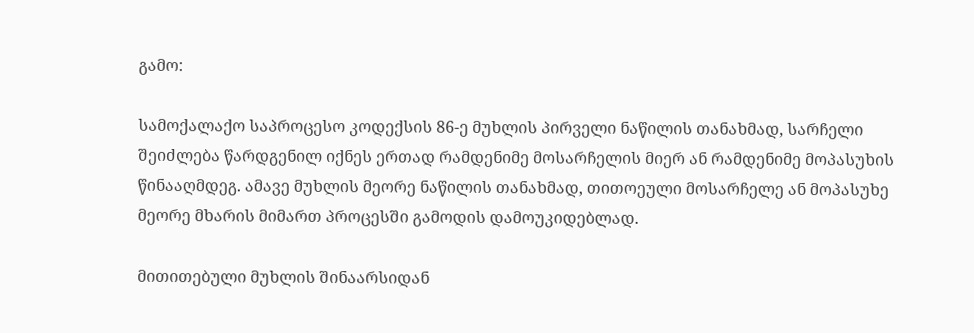გამო:

სამოქალაქო საპროცესო კოდექსის 86-ე მუხლის პირველი ნაწილის თანახმად, სარჩელი შეიძლება წარდგენილ იქნეს ერთად რამდენიმე მოსარჩელის მიერ ან რამდენიმე მოპასუხის წინააღმდეგ. ამავე მუხლის მეორე ნაწილის თანახმად, თითოეული მოსარჩელე ან მოპასუხე მეორე მხარის მიმართ პროცესში გამოდის დამოუკიდებლად.

მითითებული მუხლის შინაარსიდან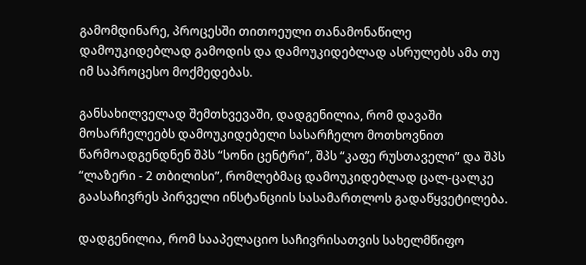გამომდინარე, პროცესში თითოეული თანამონაწილე დამოუკიდებლად გამოდის და დამოუკიდებლად ასრულებს ამა თუ იმ საპროცესო მოქმედებას.

განსახილველად შემთხვევაში, დადგენილია, რომ დავაში მოსარჩელეებს დამოუკიდებელი სასარჩელო მოთხოვნით წარმოადგენდნენ შპს “სონი ცენტრი”, შპს “კაფე რუსთაველი” და შპს “ლაზერი - 2 თბილისი”, რომლებმაც დამოუკიდებლად ცალ-ცალკე გაასაჩივრეს პირველი ინსტანციის სასამართლოს გადაწყვეტილება.

დადგენილია, რომ სააპელაციო საჩივრისათვის სახელმწიფო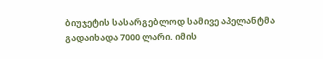ბიუჯეტის სასარგებლოდ სამივე აპელანტმა გადაიხადა 7000 ლარი. იმის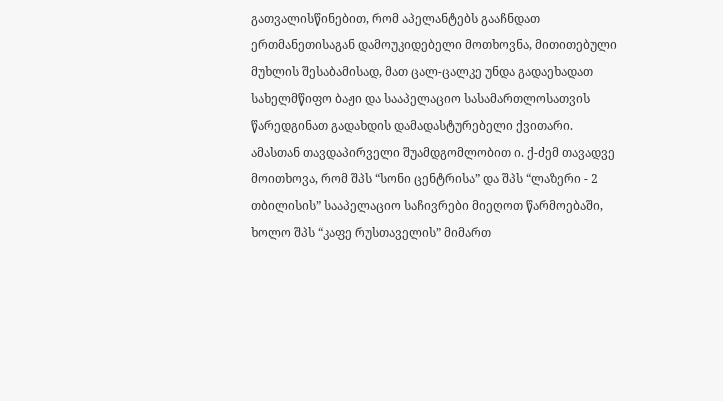გათვალისწინებით, რომ აპელანტებს გააჩნდათ ერთმანეთისაგან დამოუკიდებელი მოთხოვნა, მითითებული მუხლის შესაბამისად, მათ ცალ-ცალკე უნდა გადაეხადათ სახელმწიფო ბაჟი და სააპელაციო სასამართლოსათვის წარედგინათ გადახდის დამადასტურებელი ქვითარი. ამასთან თავდაპირველი შუამდგომლობით ი. ქ-ძემ თავადვე მოითხოვა, რომ შპს “სონი ცენტრისა” და შპს “ლაზერი - 2 თბილისის” სააპელაციო საჩივრები მიეღოთ წარმოებაში, ხოლო შპს “კაფე რუსთაველის” მიმართ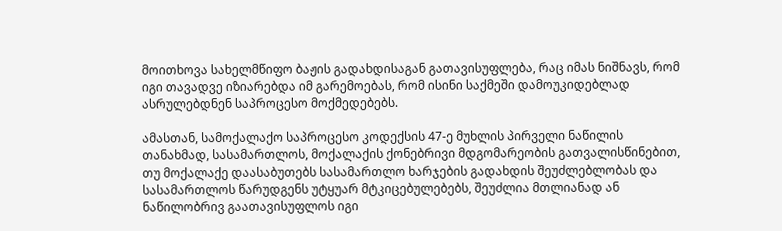მოითხოვა სახელმწიფო ბაჟის გადახდისაგან გათავისუფლება, რაც იმას ნიშნავს, რომ იგი თავადვე იზიარებდა იმ გარემოებას, რომ ისინი საქმეში დამოუკიდებლად ასრულებდნენ საპროცესო მოქმედებებს.

ამასთან, სამოქალაქო საპროცესო კოდექსის 47-ე მუხლის პირველი ნაწილის თანახმად, სასამართლოს, მოქალაქის ქონებრივი მდგომარეობის გათვალისწინებით, თუ მოქალაქე დაასაბუთებს სასამართლო ხარჯების გადახდის შეუძლებლობას და სასამართლოს წარუდგენს უტყუარ მტკიცებულებებს, შეუძლია მთლიანად ან ნაწილობრივ გაათავისუფლოს იგი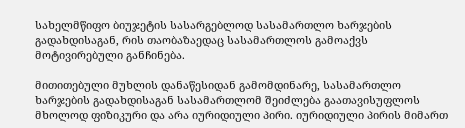სახელმწიფო ბიუჯეტის სასარგებლოდ სასამართლო ხარჯების გადახდისაგან, რის თაობაზაედაც სასამართლოს გამოაქვს მოტივირებული განჩინება.

მითითებული მუხლის დანაწესიდან გამომდინარე, სასამართლო ხარჯების გადახდისაგან სასამართლომ შეიძლება გაათავისუფლოს მხოლოდ ფიზიკური და არა იურიდიული პირი. იურიდიული პირის მიმართ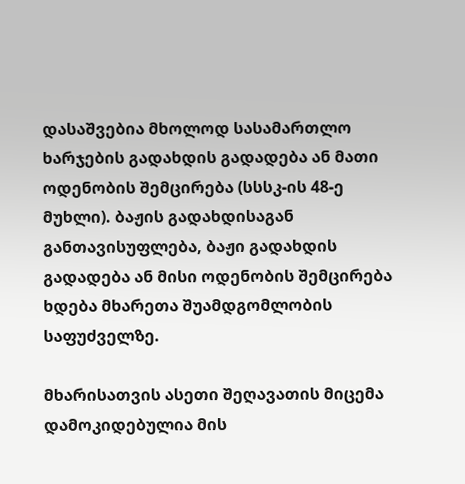დასაშვებია მხოლოდ სასამართლო ხარჯების გადახდის გადადება ან მათი ოდენობის შემცირება (სსსკ-ის 48-ე მუხლი). ბაჟის გადახდისაგან განთავისუფლება, ბაჟი გადახდის გადადება ან მისი ოდენობის შემცირება ხდება მხარეთა შუამდგომლობის საფუძველზე.

მხარისათვის ასეთი შეღავათის მიცემა დამოკიდებულია მის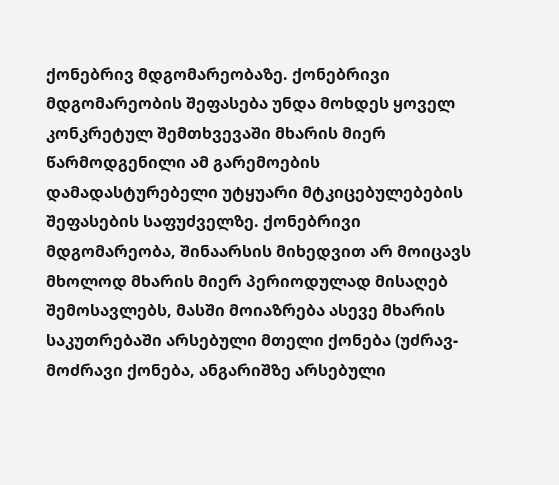ქონებრივ მდგომარეობაზე. ქონებრივი მდგომარეობის შეფასება უნდა მოხდეს ყოველ კონკრეტულ შემთხვევაში მხარის მიერ წარმოდგენილი ამ გარემოების დამადასტურებელი უტყუარი მტკიცებულებების შეფასების საფუძველზე. ქონებრივი მდგომარეობა, შინაარსის მიხედვით არ მოიცავს მხოლოდ მხარის მიერ პერიოდულად მისაღებ შემოსავლებს, მასში მოიაზრება ასევე მხარის საკუთრებაში არსებული მთელი ქონება (უძრავ-მოძრავი ქონება, ანგარიშზე არსებული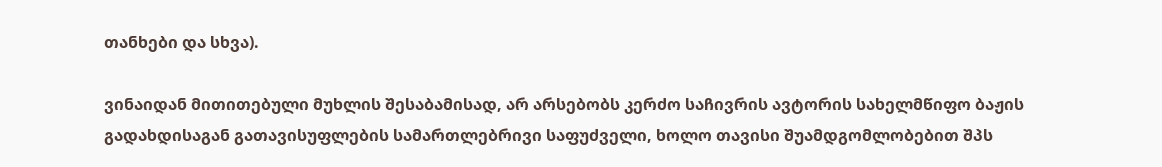თანხები და სხვა).

ვინაიდან მითითებული მუხლის შესაბამისად, არ არსებობს კერძო საჩივრის ავტორის სახელმწიფო ბაჟის გადახდისაგან გათავისუფლების სამართლებრივი საფუძველი, ხოლო თავისი შუამდგომლობებით შპს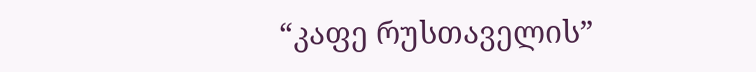“კაფე რუსთაველის”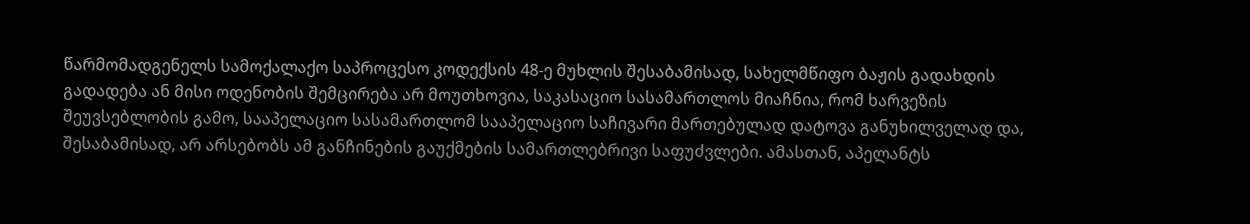წარმომადგენელს სამოქალაქო საპროცესო კოდექსის 48-ე მუხლის შესაბამისად, სახელმწიფო ბაჟის გადახდის გადადება ან მისი ოდენობის შემცირება არ მოუთხოვია, საკასაციო სასამართლოს მიაჩნია, რომ ხარვეზის შეუვსებლობის გამო, სააპელაციო სასამართლომ სააპელაციო საჩივარი მართებულად დატოვა განუხილველად და, შესაბამისად, არ არსებობს ამ განჩინების გაუქმების სამართლებრივი საფუძვლები. ამასთან, აპელანტს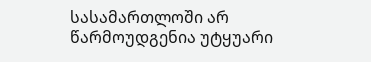სასამართლოში არ წარმოუდგენია უტყუარი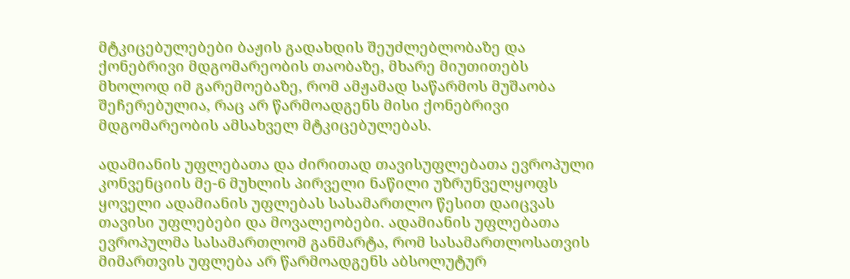მტკიცებულებები ბაჟის გადახდის შეუძლებლობაზე და ქონებრივი მდგომარეობის თაობაზე, მხარე მიუთითებს მხოლოდ იმ გარემოებაზე, რომ ამჟამად საწარმოს მუშაობა შეჩერებულია, რაც არ წარმოადგენს მისი ქონებრივი მდგომარეობის ამსახველ მტკიცებულებას.

ადამიანის უფლებათა და ძირითად თავისუფლებათა ევროპული კონვენციის მე-6 მუხლის პირველი ნაწილი უზრუნველყოფს ყოველი ადამიანის უფლებას სასამართლო წესით დაიცვას თავისი უფლებები და მოვალეობები. ადამიანის უფლებათა ევროპულმა სასამართლომ განმარტა, რომ სასამართლოსათვის მიმართვის უფლება არ წარმოადგენს აბსოლუტურ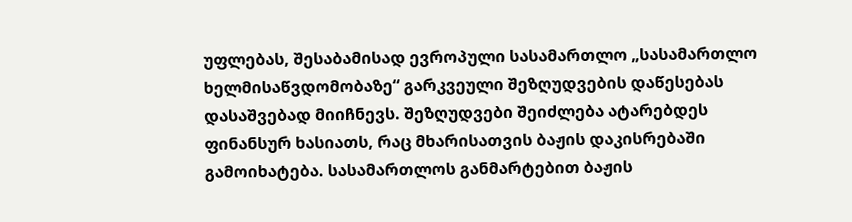უფლებას, შესაბამისად ევროპული სასამართლო „სასამართლო ხელმისაწვდომობაზე“ გარკვეული შეზღუდვების დაწესებას დასაშვებად მიიჩნევს. შეზღუდვები შეიძლება ატარებდეს ფინანსურ ხასიათს, რაც მხარისათვის ბაჟის დაკისრებაში გამოიხატება. სასამართლოს განმარტებით ბაჟის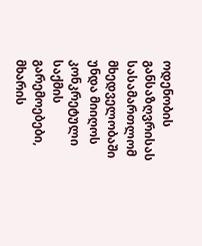ოდენობის განსაზღვრისას სასამართლომ მხედველობაში უნდა მიიღოს კონკრეტული საქმის გარემოებები, მხარის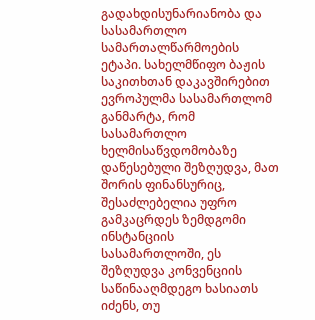გადახდისუნარიანობა და სასამართლო სამართალწარმოების ეტაპი. სახელმწიფო ბაჟის საკითხთან დაკავშირებით ევროპულმა სასამართლომ განმარტა, რომ სასამართლო ხელმისაწვდომობაზე დაწესებული შეზღუდვა, მათ შორის ფინანსურიც, შესაძლებელია უფრო გამკაცრდეს ზემდგომი ინსტანციის სასამართლოში, ეს შეზღუდვა კონვენციის საწინააღმდეგო ხასიათს იძენს, თუ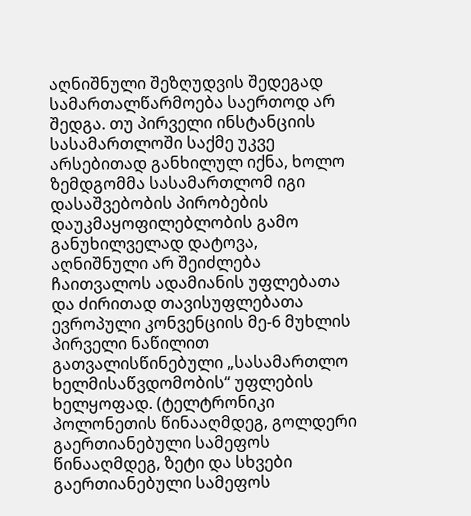აღნიშნული შეზღუდვის შედეგად სამართალწარმოება საერთოდ არ შედგა. თუ პირველი ინსტანციის სასამართლოში საქმე უკვე არსებითად განხილულ იქნა, ხოლო ზემდგომმა სასამართლომ იგი დასაშვებობის პირობების დაუკმაყოფილებლობის გამო განუხილველად დატოვა, აღნიშნული არ შეიძლება ჩაითვალოს ადამიანის უფლებათა და ძირითად თავისუფლებათა ევროპული კონვენციის მე-6 მუხლის პირველი ნაწილით გათვალისწინებული „სასამართლო ხელმისაწვდომობის“ უფლების ხელყოფად. (ტელტრონიკი პოლონეთის წინააღმდეგ, გოლდერი გაერთიანებული სამეფოს წინააღმდეგ, ზეტი და სხვები გაერთიანებული სამეფოს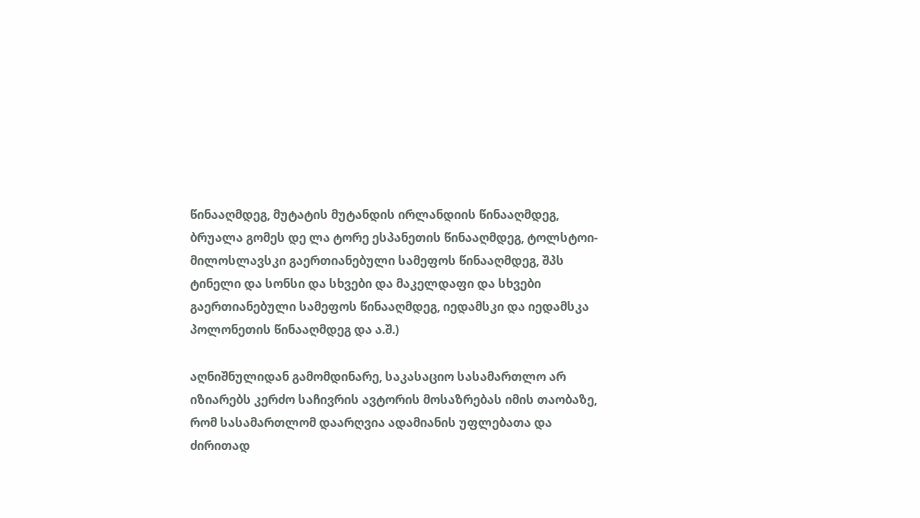წინააღმდეგ, მუტატის მუტანდის ირლანდიის წინააღმდეგ, ბრუალა გომეს დე ლა ტორე ესპანეთის წინააღმდეგ, ტოლსტოი-მილოსლავსკი გაერთიანებული სამეფოს წინააღმდეგ, შპს ტინელი და სონსი და სხვები და მაკელდაფი და სხვები გაერთიანებული სამეფოს წინააღმდეგ, იედამსკი და იედამსკა პოლონეთის წინააღმდეგ და ა.შ.)

აღნიშნულიდან გამომდინარე, საკასაციო სასამართლო არ იზიარებს კერძო საჩივრის ავტორის მოსაზრებას იმის თაობაზე, რომ სასამართლომ დაარღვია ადამიანის უფლებათა და ძირითად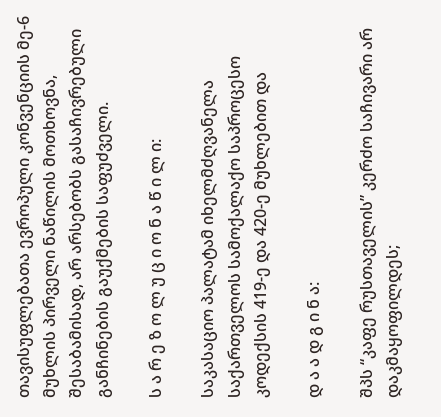თავისუფლებათა ევროპული კონვენციის მე-6 მუხლის პირველი ნაწილის მოთხოვნა, შესაბამისად, არ არსებობს გასაჩივრებული განჩინების გაუქმების საფუძველი.

ს ა რ ე ზ ო ლ უ ც ი ო ნ ა წ ი ლ ი:

საკასაციო პალატამ იხელმძღვანელა საქართველოს სამოქალაქო საპროცესო კოდექსის 419-ე და 420-ე მუხლებით და

დ ა ა დ გ ი ნ ა:

შპს “კაფე რუსთაველის” კერძო საჩივარი არ დაკმაყოფილდეს;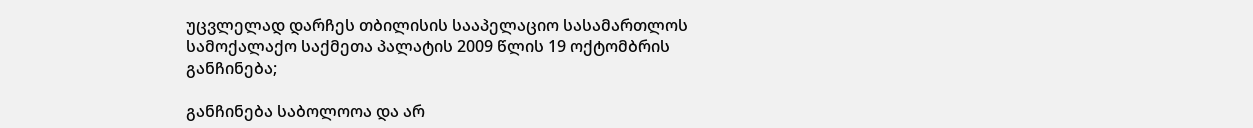უცვლელად დარჩეს თბილისის სააპელაციო სასამართლოს სამოქალაქო საქმეთა პალატის 2009 წლის 19 ოქტომბრის განჩინება;

განჩინება საბოლოოა და არ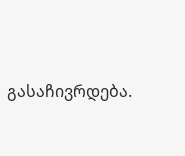გასაჩივრდება.